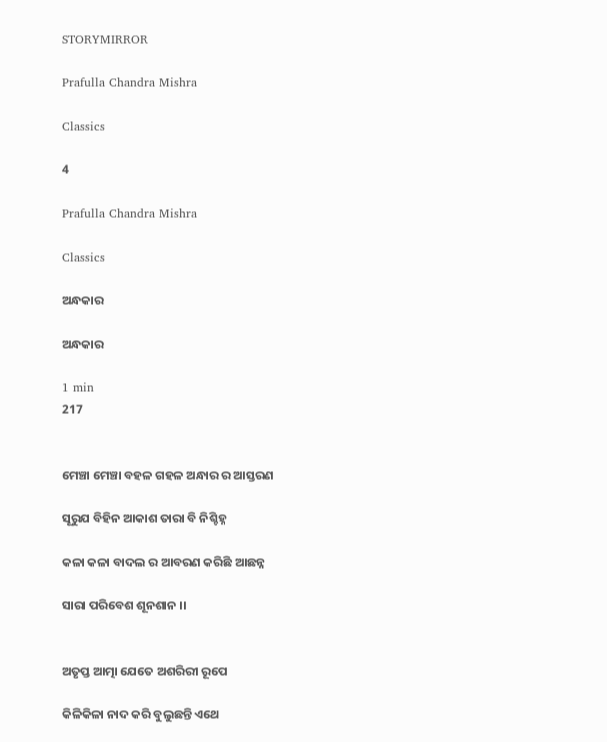STORYMIRROR

Prafulla Chandra Mishra

Classics

4

Prafulla Chandra Mishra

Classics

ଅନ୍ଧକାର

ଅନ୍ଧକାର

1 min
217


ମେଞ୍ଚା ମେଞ୍ଚା ବହଳ ଗହଳ ଅନ୍ଧାର ର ଆସ୍ତରଣ

ସୂରୁଯ ବିହିନ ଆକାଶ ତାରା ବି ନିଶ୍ଚିହ୍ନ

କଳା କଳା ବାଦଲ ର ଆବରଣ କରିଛି ଆଛନ୍ନ

ସାରା ପରିବେଶ ଶୂନଶାନ ।।


ଅତୃପ୍ତ ଆତ୍ମା ଯେତେ ଅଶରିରୀ ରୂପେ

କିଳିକିଳା ନାଦ କରି ବୁଲୁଛନ୍ତି ଏଥେ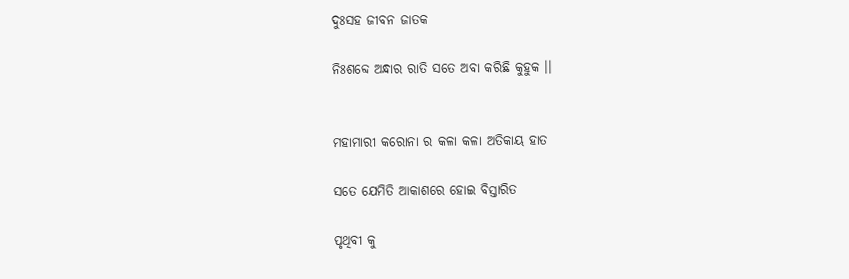ଦୁଃସହ ଜୀବନ ଜାତକ

ନିଃଶବ୍ଦେ ଅନ୍ଧାର ରାତି ସତେ ଅବା କରିଛି କୁହୁକ ।।


ମହାମାରୀ କରୋନା ର କଳା କଳା ଅତିକାୟ ହାତ

ସତେ ଯେମିତି ଆକାଶରେ ହୋଇ ବିସ୍ତାରିତ

ପୃଥିବୀ କୁ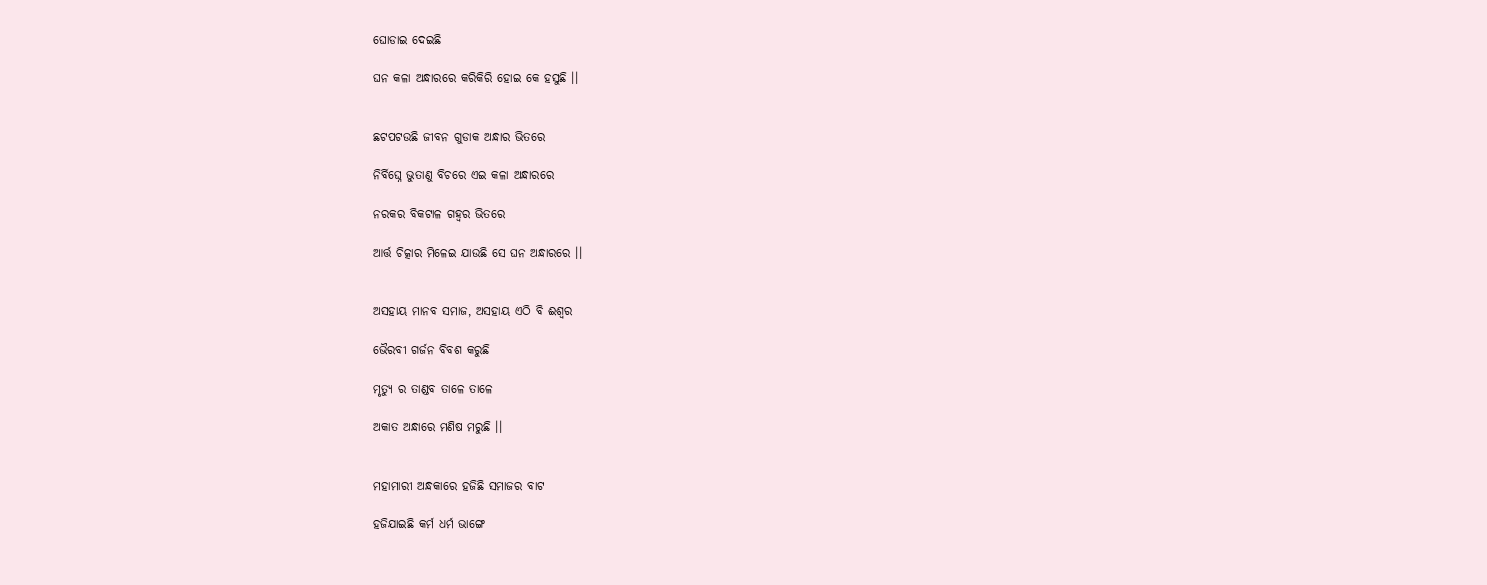ଘୋଡାଇ ଦେଇଛି

ଘନ କଳା ଅନ୍ଧାରରେ କରିକିରି ହୋଇ କେ ହସୁଛି ।।


ଛଟପଟଉଛି ଜୀବନ ଗୁଡାକ ଅନ୍ଧାର ଭିତରେ

ନିର୍ବିଘ୍ନେ ଭୁତାଣୁ ବିଚରେ ଏଇ କଳା ଅନ୍ଧାରରେ

ନରକର ବିକଟାଳ ଗହ୍ଵର ଭିତରେ

ଆର୍ତ୍ତ ଚିତ୍କାର ମିଳେଇ ଯାଉଛି ସେ ଘନ ଅନ୍ଧାରରେ ।।


ଅସହାୟ ମାନବ ସମାଜ, ଅସହାୟ ଏଠି ବି ଈଶ୍ଵର

ଭୈରବୀ ଗର୍ଜନ ବିବଶ କରୁଛି

ମୃତ୍ୟୁ ର ତାଣ୍ଡବ ତାଳେ ତାଳେ

ଅକାତ ଅନ୍ଧାରେ ମଣିଷ ମରୁଛି ।।


ମହାମାରୀ ଅନ୍ଧକାରେ ହଜିଛି ସମାଜର ବାଟ

ହଜିଯାଇଛି କର୍ମ ଧର୍ମ ଭାଙ୍ଗେ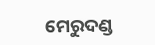ମେରୁଦଣ୍ଡ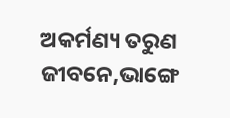ଅକର୍ମଣ୍ୟ ତରୁଣ ଜୀବନେ,ଭାଙ୍ଗେ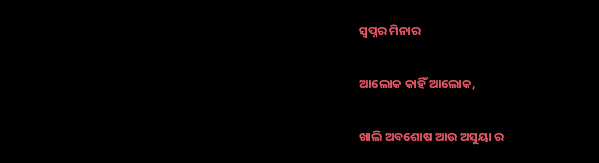ସ୍ଵପ୍ନର ମିନାର

ଆଲୋକ କାହିଁ ଆଲୋକ,

ଖାଲି ଅବଶୋଷ ଆଉ ଅସୁୟା ର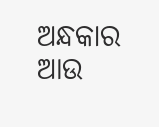ଅନ୍ଧକାର ଆଉ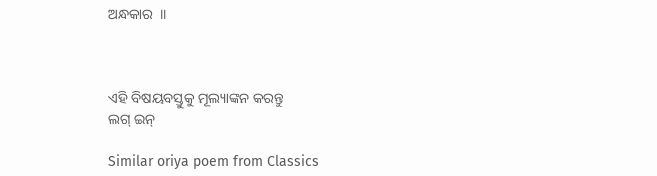ଅନ୍ଧକାର  ।।



ଏହି ବିଷୟବସ୍ତୁକୁ ମୂଲ୍ୟାଙ୍କନ କରନ୍ତୁ
ଲଗ୍ ଇନ୍

Similar oriya poem from Classics